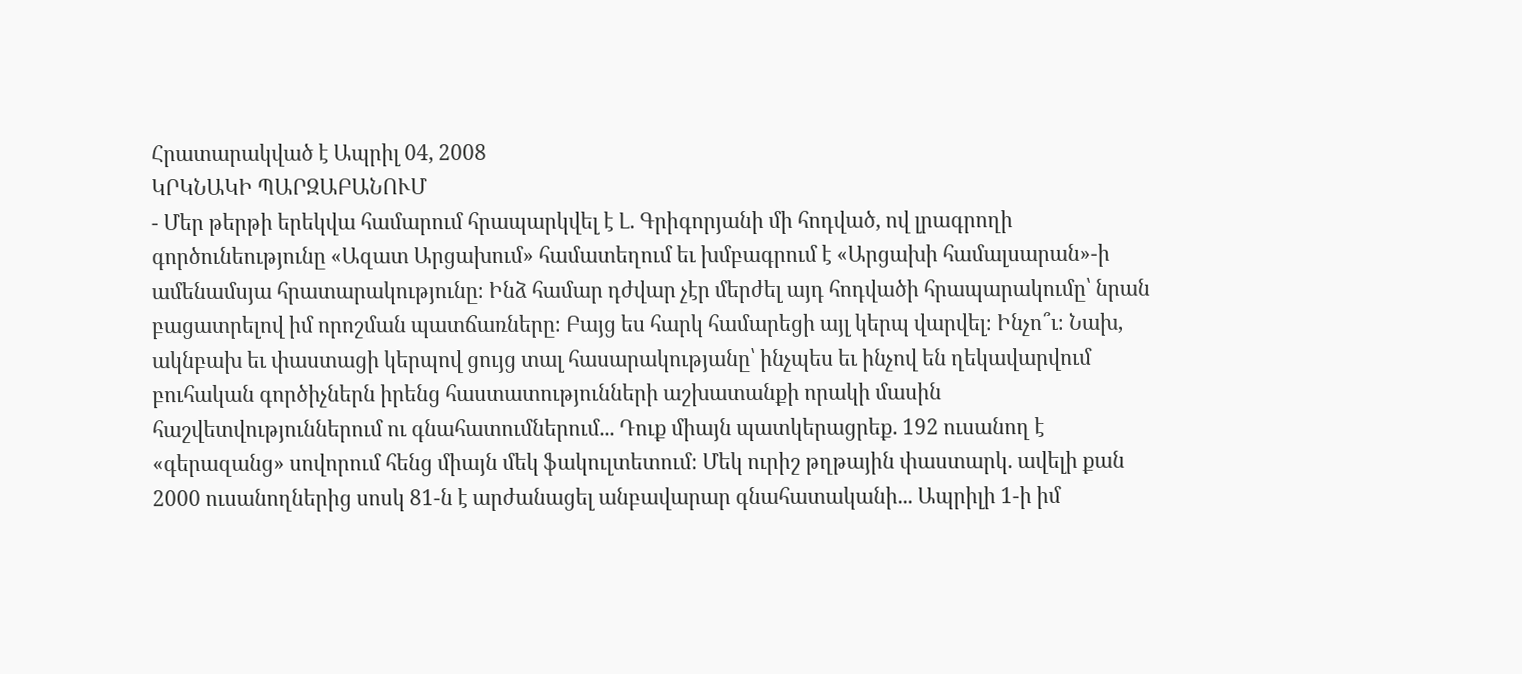Հրատարակված է Ապրիլ 04, 2008
ԿՐԿՆԱԿԻ ՊԱՐԶԱԲԱՆՈՒՄ
- Մեր թերթի երեկվա համարում հրապարկվել է Լ. Գրիգորյանի մի հոդված, ով լրագրողի գործունեությունը «Ազատ Արցախում» համատեղում եւ խմբագրում է «Արցախի համալսարան»-ի ամենամսյա հրատարակությունը։ Ինձ համար դժվար չէր մերժել այդ հոդվածի հրապարակումը՝ նրան բացատրելով իմ որոշման պատճառները։ Բայց ես հարկ համարեցի այլ կերպ վարվել։ Ինչո՞ւ։ Նախ, ակնբախ եւ փաստացի կերպով ցույց տալ հասարակությանը՝ ինչպես եւ ինչով են ղեկավարվում բուհական գործիչներն իրենց հաստատությունների աշխատանքի որակի մասին հաշվետվություններում ու գնահատումներում... Դուք միայն պատկերացրեք. 192 ուսանող է «գերազանց» սովորում հենց միայն մեկ ֆակուլտետում։ Մեկ ուրիշ թղթային փաստարկ. ավելի քան 2000 ուսանողներից սոսկ 81-ն է արժանացել անբավարար գնահատականի... Ապրիլի 1-ի իմ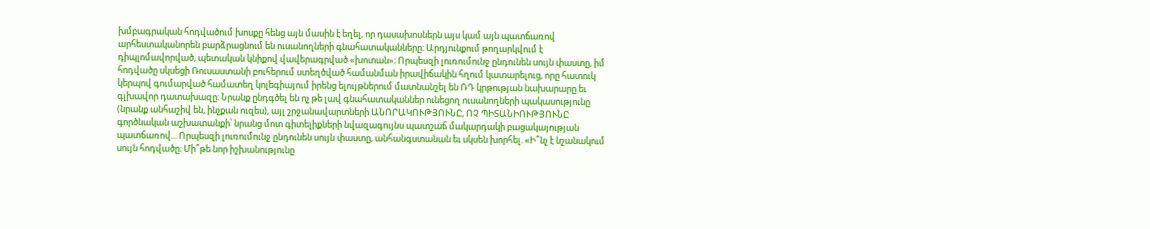խմբագրական հոդվածում խոսքը հենց այն մասին է եղել, որ դասախոսներն այս կամ այն պատճառով արհեստականորեն բարձրացնում են ուսանողների գնահատականները։ Արդյունքում թողարկվում է դիպլոմավորված, պետական կնիքով վավերագրված «խոտան»։ Որպեսզի լուռումունջ ընդունեն սույն փաստը, իմ հոդվածը սկսեցի Ռուսաստանի բուհերում ստեղծված համանման իրավիճակին հղում կատարելուց, որը հատուկ կերպով գումարված համատեղ կոլեգիայում իրենց ելույթներում մատնանշել են ՌԴ կրթության նախարարը եւ գլխավոր դատախազը։ Նրանք ընդգծել են ոչ թե լավ գնահատականներ ունեցող ուսանողների պակասությունը (նրանք անհաշիվ են, ինչքան ուզես), այլ շրջանավարտների ԱՆՈՐԱԿՈՒԹՅՈՒՆԸ, ՈՉ ՊԻՏԱՆԻՈՒԹՅՈՒՆԸ գործնական աշխատանքի՝ նրանց մոտ գիտելիքների նվազագույնս պատշաճ մակարդակի բացակայության պատճառով... Որպեսզի լուռումունջ ընդունեն սույն փաստը, անհանգստանան եւ սկսեն խորհել. «Ի՞նչ է նշանակում սույն հոդվածը։ Մի՞թե նոր իշխանությունը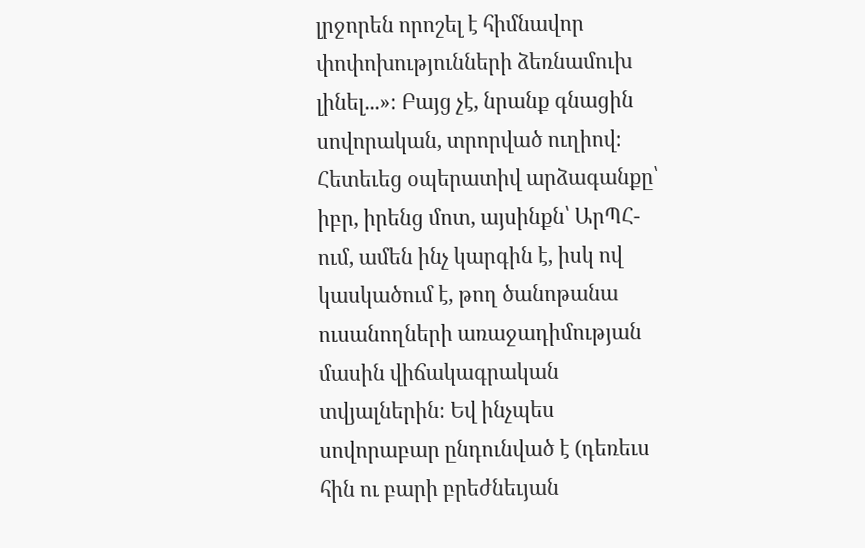լրջորեն որոշել է հիմնավոր փոփոխությունների ձեռնամուխ լինել...»։ Բայց չէ, նրանք գնացին սովորական, տրորված ուղիով։ Հետեւեց օպերատիվ արձագանքը՝ իբր, իրենց մոտ, այսինքն՝ ԱրՊՀ-ում, ամեն ինչ կարգին է, իսկ ով կասկածում է, թող ծանոթանա ուսանողների առաջադիմության մասին վիճակագրական տվյալներին։ Եվ ինչպես սովորաբար ընդունված է (դեռեւս հին ու բարի բրեժնեւյան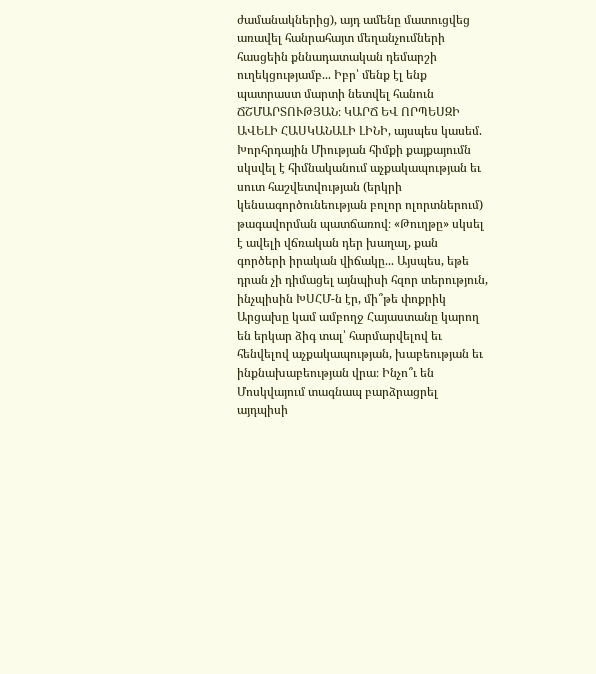ժամանակներից), այդ ամենը մատուցվեց առավել հանրահայտ մեղանչումների հասցեին քննադատական դեմարշի ուղեկցությամբ... Իբր՝ մենք էլ ենք պատրաստ մարտի նետվել հանուն ՃՇՄԱՐՏՈՒԹՅԱՆ։ ԿԱՐՃ ԵՎ ՈՐՊԵՍԶԻ ԱՎԵԼԻ ՀԱՍԿԱՆԱԼԻ ԼԻՆԻ, այսպես կասեմ. Խորհրդային Միության հիմքի քայքայումն սկսվել է հիմնականում աչքակապության եւ սուտ հաշվետվության (երկրի կենսագործունեության բոլոր ոլորտներում) թագավորման պատճառով։ «Թուղթը» սկսել է ավելի վճռական դեր խաղալ, քան գործերի իրական վիճակը... Այսպես, եթե դրան չի դիմացել այնպիսի հզոր տերություն, ինչպիսին ԽՍՀՄ-ն էր, մի՞թե փոքրիկ Արցախը կամ ամբողջ Հայաստանը կարող են երկար ձիգ տալ՝ հարմարվելով եւ հենվելով աչքակապության, խաբեության եւ ինքնախաբեության վրա։ Ինչո՞ւ են Մոսկվայում տագնապ բարձրացրել այդպիսի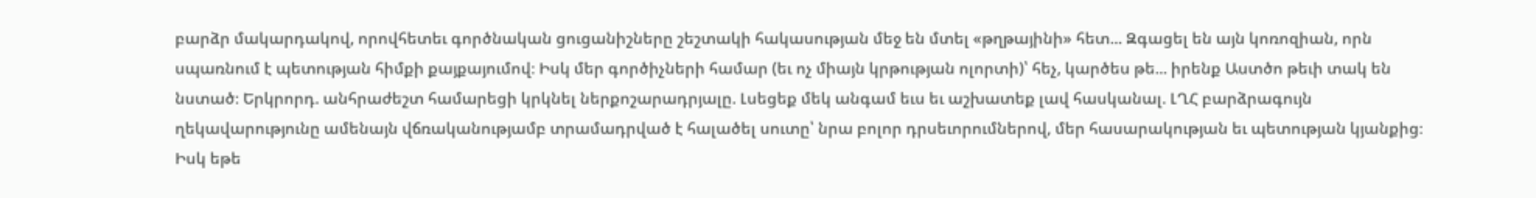բարձր մակարդակով, որովհետեւ գործնական ցուցանիշները շեշտակի հակասության մեջ են մտել «թղթայինի» հետ... Զգացել են այն կոռոզիան, որն սպառնում է պետության հիմքի քայքայումով։ Իսկ մեր գործիչների համար (եւ ոչ միայն կրթության ոլորտի)՝ հեչ, կարծես թե... իրենք Աստծո թեւի տակ են նստած։ Երկրորդ. անհրաժեշտ համարեցի կրկնել ներքոշարադրյալը. Լսեցեք մեկ անգամ եւս եւ աշխատեք լավ հասկանալ. ԼՂՀ բարձրագույն ղեկավարությունը ամենայն վճռականությամբ տրամադրված է հալածել սուտը՝ նրա բոլոր դրսեւորումներով, մեր հասարակության եւ պետության կյանքից։ Իսկ եթե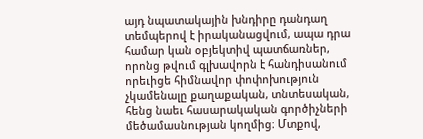այդ նպատակային խնդիրը դանդաղ տեմպերով է իրականացվում, ապա դրա համար կան օբյեկտիվ պատճառներ, որոնց թվում գլխավորն է հանդիսանում որեւիցե հիմնավոր փոփոխություն չկամենալը քաղաքական, տնտեսական, հենց նաեւ հասարակական գործիչների մեծամասնության կողմից։ Մտքով,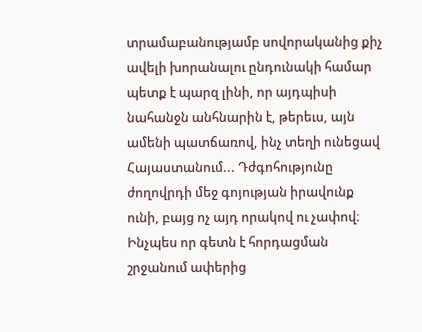տրամաբանությամբ սովորականից քիչ ավելի խորանալու ընդունակի համար պետք է պարզ լինի, որ այդպիսի նահանջն անհնարին է, թերեւս, այն ամենի պատճառով, ինչ տեղի ունեցավ Հայաստանում... Դժգոհությունը ժողովրդի մեջ գոյության իրավունք ունի, բայց ոչ այդ որակով ու չափով։ Ինչպես որ գետն է հորդացման շրջանում ափերից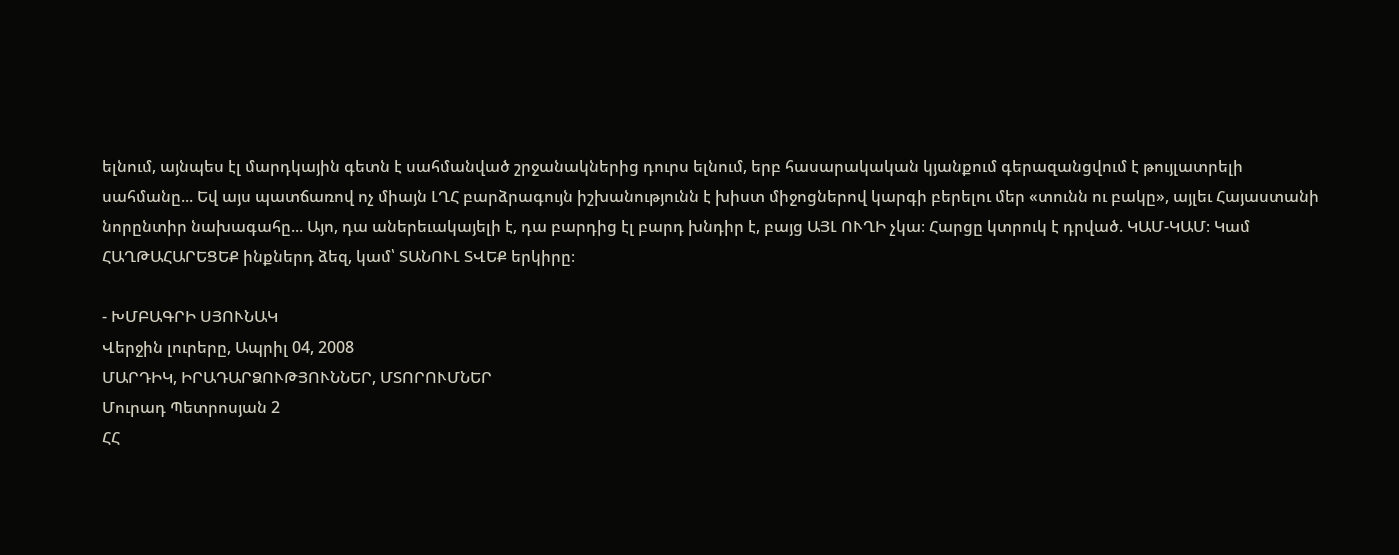ելնում, այնպես էլ մարդկային գետն է սահմանված շրջանակներից դուրս ելնում, երբ հասարակական կյանքում գերազանցվում է թույլատրելի սահմանը... Եվ այս պատճառով ոչ միայն ԼՂՀ բարձրագույն իշխանությունն է խիստ միջոցներով կարգի բերելու մեր «տունն ու բակը», այլեւ Հայաստանի նորընտիր նախագահը... Այո, դա աներեւակայելի է, դա բարդից էլ բարդ խնդիր է, բայց ԱՅԼ ՈՒՂԻ չկա։ Հարցը կտրուկ է դրված. ԿԱՄ-ԿԱՄ։ Կամ ՀԱՂԹԱՀԱՐԵՑԵՔ ինքներդ ձեզ, կամ՝ ՏԱՆՈՒԼ ՏՎԵՔ երկիրը։

- ԽՄԲԱԳՐԻ ՍՅՈՒՆԱԿ
Վերջին լուրերը, Ապրիլ 04, 2008
ՄԱՐԴԻԿ, ԻՐԱԴԱՐՁՈՒԹՅՈՒՆՆԵՐ, ՄՏՈՐՈՒՄՆԵՐ
Մուրադ Պետրոսյան 2
ՀՀ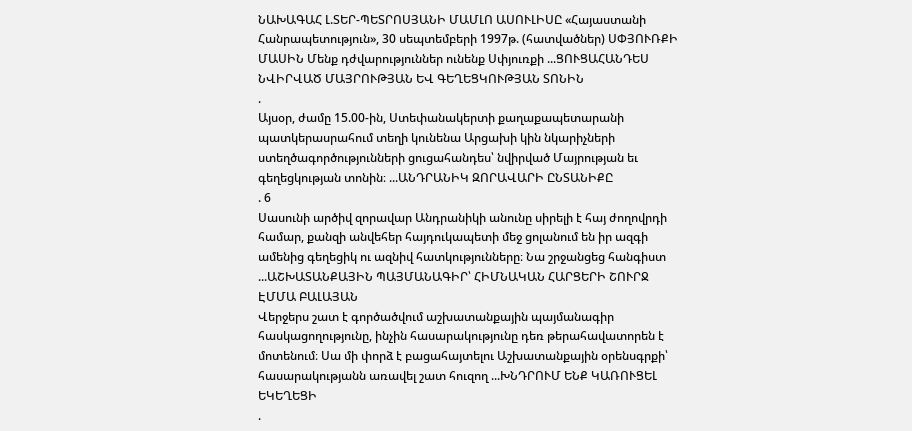ՆԱԽԱԳԱՀ Լ.ՏԵՐ-ՊԵՏՐՈՍՅԱՆԻ ՄԱՄԼՈ ԱՍՈՒԼԻՍԸ «Հայաստանի Հանրապետություն», 30 սեպտեմբերի 1997թ. (հատվածներ) ՍՓՅՈՒՌՔԻ ՄԱՍԻՆ Մենք դժվարություններ ունենք Սփյուռքի ...ՑՈՒՑԱՀԱՆԴԵՍ ՆՎԻՐՎԱԾ ՄԱՅՐՈՒԹՅԱՆ ԵՎ ԳԵՂԵՑԿՈՒԹՅԱՆ ՏՈՆԻՆ
.
Այսօր, ժամը 15.00-ին, Ստեփանակերտի քաղաքապետարանի պատկերասրահում տեղի կունենա Արցախի կին նկարիչների ստեղծագործությունների ցուցահանդես՝ նվիրված Մայրության եւ գեղեցկության տոնին։ ...ԱՆԴՐԱՆԻԿ ԶՈՐԱՎԱՐԻ ԸՆՏԱՆԻՔԸ
. 6
Սասունի արծիվ զորավար Անդրանիկի անունը սիրելի է հայ ժողովրդի համար, քանզի անվեհեր հայդուկապետի մեջ ցոլանում են իր ազգի ամենից գեղեցիկ ու ազնիվ հատկությունները։ Նա շրջանցեց հանգիստ ...ԱՇԽԱՏԱՆՔԱՅԻՆ ՊԱՅՄԱՆԱԳԻՐ՝ ՀԻՄՆԱԿԱՆ ՀԱՐՑԵՐԻ ՇՈՒՐՋ
ԷՄՄԱ ԲԱԼԱՅԱՆ
Վերջերս շատ է գործածվում աշխատանքային պայմանագիր հասկացողությունը, ինչին հասարակությունը դեռ թերահավատորեն է մոտենում։ Սա մի փորձ է բացահայտելու Աշխատանքային օրենսգրքի՝ հասարակությանն առավել շատ հուզող ...ԽՆԴՐՈՒՄ ԵՆՔ ԿԱՌՈՒՑԵԼ ԵԿԵՂԵՑԻ
.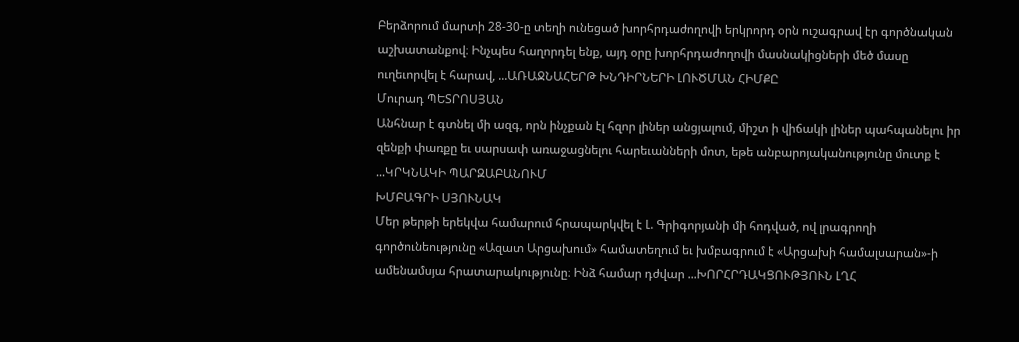Բերձորում մարտի 28-30-ը տեղի ունեցած խորհրդաժողովի երկրորդ օրն ուշագրավ էր գործնական աշխատանքով։ Ինչպես հաղորդել ենք, այդ օրը խորհրդաժողովի մասնակիցների մեծ մասը ուղեւորվել է հարավ, ...ԱՌԱՋՆԱՀԵՐԹ ԽՆԴԻՐՆԵՐԻ ԼՈՒԾՄԱՆ ՀԻՄՔԸ
Մուրադ ՊԵՏՐՈՍՅԱՆ
Անհնար է գտնել մի ազգ, որն ինչքան էլ հզոր լիներ անցյալում, միշտ ի վիճակի լիներ պահպանելու իր զենքի փառքը եւ սարսափ առաջացնելու հարեւանների մոտ, եթե անբարոյականությունը մուտք է ...ԿՐԿՆԱԿԻ ՊԱՐԶԱԲԱՆՈՒՄ
ԽՄԲԱԳՐԻ ՍՅՈՒՆԱԿ
Մեր թերթի երեկվա համարում հրապարկվել է Լ. Գրիգորյանի մի հոդված, ով լրագրողի գործունեությունը «Ազատ Արցախում» համատեղում եւ խմբագրում է «Արցախի համալսարան»-ի ամենամսյա հրատարակությունը։ Ինձ համար դժվար ...ԽՈՐՀՐԴԱԿՑՈՒԹՅՈՒՆ ԼՂՀ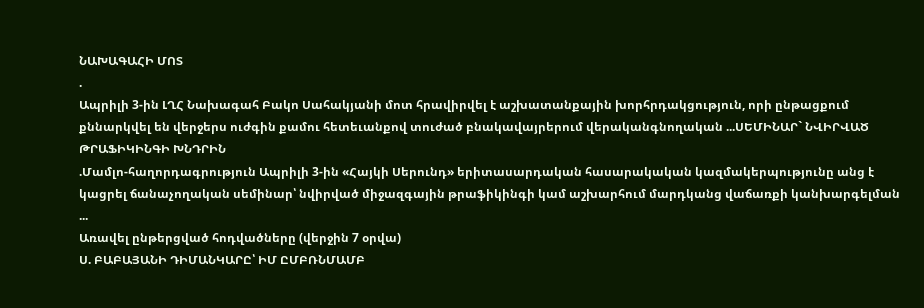ՆԱԽԱԳԱՀԻ ՄՈՏ
.
Ապրիլի 3-ին ԼՂՀ Նախագահ Բակո Սահակյանի մոտ հրավիրվել է աշխատանքային խորհրդակցություն, որի ընթացքում քննարկվել են վերջերս ուժգին քամու հետեւանքով տուժած բնակավայրերում վերականգնողական ...ՍԵՄԻՆԱՐ` ՆՎԻՐՎԱԾ ԹՐԱՖԻԿԻՆԳԻ ԽՆԴՐԻՆ
.Մամլո-հաղորդագրություն Ապրիլի 3-ին «Հայկի Սերունդ» երիտասարդական հասարակական կազմակերպությունը անց է կացրել ճանաչողական սեմինար՝ նվիրված միջազգային թրաֆիկինգի կամ աշխարհում մարդկանց վաճառքի կանխարգելման ...
Առավել ընթերցված հոդվածները (վերջին 7 օրվա)
Ս. ԲԱԲԱՅԱՆԻ ԴԻՄԱՆԿԱՐԸ՝ ԻՄ ԸՄԲՌՆՄԱՄԲ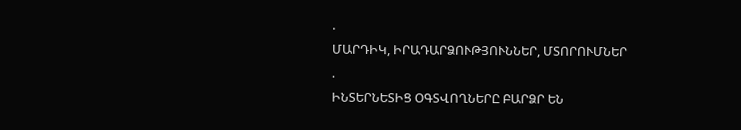.
ՄԱՐԴԻԿ, ԻՐԱԴԱՐՁՈՒԹՅՈՒՆՆԵՐ, ՄՏՈՐՈՒՄՆԵՐ
.
ԻՆՏԵՐՆԵՏԻՑ ՕԳՏՎՈՂՆԵՐԸ ԲԱՐՁՐ ԵՆ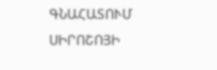ԳՆԱՀԱՏՈՒՄ ՍԻՐՈՇՈՅԻ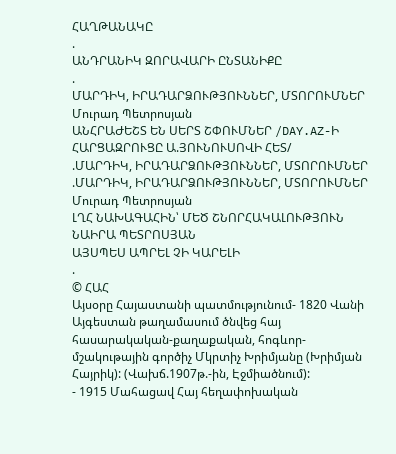ՀԱՂԹԱՆԱԿԸ
.
ԱՆԴՐԱՆԻԿ ԶՈՐԱՎԱՐԻ ԸՆՏԱՆԻՔԸ
.
ՄԱՐԴԻԿ, ԻՐԱԴԱՐՁՈՒԹՅՈՒՆՆԵՐ, ՄՏՈՐՈՒՄՆԵՐ
Մուրադ Պետրոսյան
ԱՆՀՐԱԺԵՇՏ ԵՆ ՍԵՐՏ ՇՓՈՒՄՆԵՐ /DAY.AZ-Ի ՀԱՐՑԱԶՐՈՒՑԸ Ա.ՅՈՒՆՈՒՍՈՎԻ ՀԵՏ/
.ՄԱՐԴԻԿ, ԻՐԱԴԱՐՁՈՒԹՅՈՒՆՆԵՐ, ՄՏՈՐՈՒՄՆԵՐ
.ՄԱՐԴԻԿ, ԻՐԱԴԱՐՁՈՒԹՅՈՒՆՆԵՐ, ՄՏՈՐՈՒՄՆԵՐ
Մուրադ Պետրոսյան
ԼՂՀ ՆԱԽԱԳԱՀԻՆ՝ ՄԵԾ ՇՆՈՐՀԱԿԱԼՈՒԹՅՈՒՆ
ՆԱԻՐԱ ՊԵՏՐՈՍՅԱՆ
ԱՅՍՊԵՍ ԱՊՐԵԼ ՉԻ ԿԱՐԵԼԻ
.
© ՀԱՀ
Այսօրը Հայաստանի պատմությունում- 1820 Վանի Այգեստան թաղամասում ծնվեց հայ հասարակական-քաղաքական, հոգևոր-մշակութային գործիչ Մկրտիչ Խրիմյանը (Խրիմյան Հայրիկ): (Վախճ.1907թ.-ին, Էջմիածնում):
- 1915 Մահացավ Հայ հեղափոխական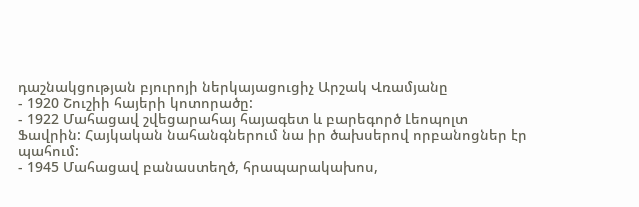դաշնակցության բյուրոյի ներկայացուցիչ Արշակ Վռամյանը
- 1920 Շուշիի հայերի կոտորածը:
- 1922 Մահացավ շվեցարահայ հայագետ և բարեգործ Լեոպոլտ Ֆավրին: Հայկական նահանգներում նա իր ծախսերով որբանոցներ էր պահում:
- 1945 Մահացավ բանաստեղծ, հրապարակախոս,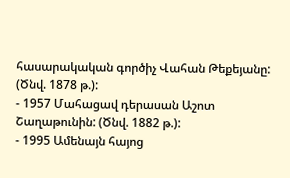հասարակական գործիչ Վահան Թեքեյանը: (Ծնվ. 1878 թ.):
- 1957 Մահացավ դերասան Աշոտ Շաղաթունին: (Ծնվ. 1882 թ.):
- 1995 Ամենայն հայոց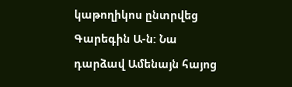կաթողիկոս ընտրվեց Գարեգին Ա-ն: Նա դարձավ Ամենայն հայոց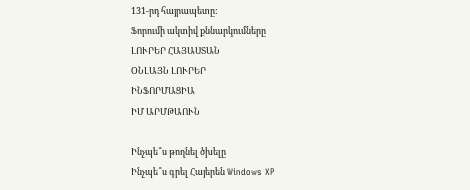131-րդ հայրապետը:
Ֆորումի ակտիվ քննարկումները
ԼՈՒՐԵՐ ՀԱՅԱՍՏԱՆ
ՕՆԼԱՅՆ ԼՈՒՐԵՐ
ԻՆՖՈՐՄԱՑԻԱ
ԻՄ ԱՐՄԹԱՈՒՆ

Ինչպե՞ս թողնել ծխելը
Ինչպե՞ս գրել Հայերեն Windows XP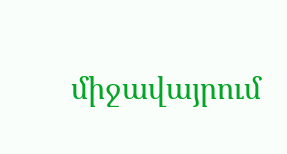միջավայրում